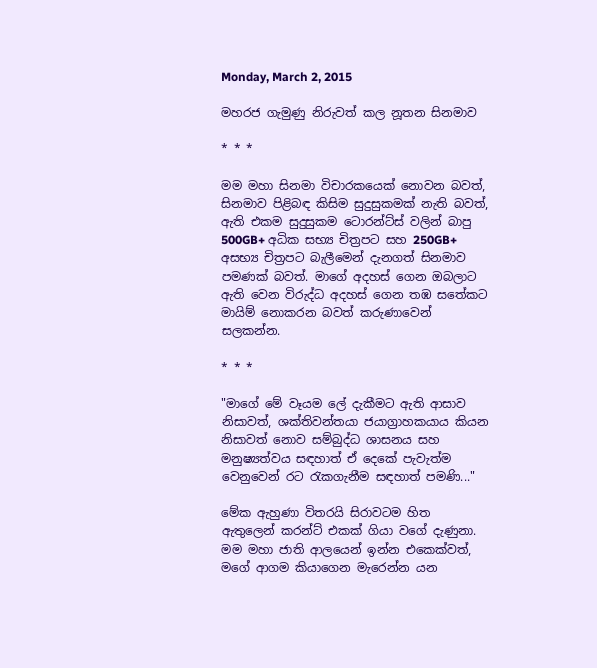Monday, March 2, 2015

මහරජ ගැමුණු නිරුවත් කල නූතන සිනමාව

* * *

මම මහා සිනමා විචාරකයෙක් නොවන බවත්, සිනමාව පිළිබඳ කිසිම සුදුසුකමක් නැති බවත්, ඇති එකම සුදුසුකම ටොරන්ට්ස් වලින් බාපු 500GB+ අධික සභ්‍ය චිත්‍රපට සහ 250GB+ අසභ්‍ය චිත්‍රපට බැලීමෙන් දැනගත් සිනමාව පමණක් බවත්. මාගේ අදහස් ගෙන ඔබලාට ඇති වෙන විරුද්ධ අදහස් ගෙන තඹ සතේකට මායිම් නොකරන බවත් කරුණාවෙන් සලකන්න.

* * *

"මාගේ මේ වෑයම ලේ දැකීමට ඇති ආසාව නිසාවත්, ශක්තිවන්තයා ජයාග්‍රාහකයාය කියන නිසාවත් නොව සම්බුද්ධ ශාසනය සහ මනුෂ්‍යත්වය සඳහාත් ඒ දෙකේ පැවැත්ම වෙනුවෙන් රට රැකගැනීම සඳහාත් පමණි..."

මේක ඇහුණා විතරයි සිරාවටම හිත ඇතුලෙන් කරන්ට් එකක් ගියා වගේ දැණුනා. මම මහා ජාති ආලයෙන් ඉන්න එකෙක්වත්, මගේ ආගම කියාගෙන මැරෙන්න යන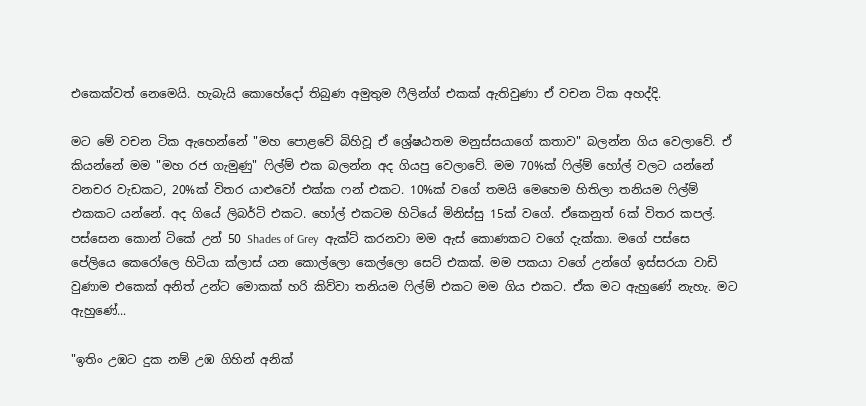එකෙක්වත් නෙමෙයි. හැබැයි කොහේදෝ තිබුණ අමුතුම ෆීලින්ග් එකක් ඇතිවුණා ඒ වචන ටික අහද්දි.

මට මේ වචන ටික ඇහෙන්නේ "මහ පොළවේ බිහිවූ ඒ ශ්‍රේෂඨතම මනුස්සයාගේ කතාව" බලන්න ගිය වෙලාවේ. ඒ කියන්නේ මම "මහ රජ ගැමුණු" ෆිල්ම් එක බලන්න අද ගියපු වෙලාවේ. මම 70%ක් ෆිල්ම් හෝල් වලට යන්නේ වනචර වැඩකට, 20%ක් විතර යාළුවෝ එක්ක ෆන් එකට. 10%ක් වගේ තමයි මෙහෙම හිතිලා තනියම ෆිල්ම් එකකට යන්නේ. අද ගියේ ලිබර්ටි එකට. හෝල් එකටම හිටියේ මිනිස්සු 15ක් වගේ. ඒකෙනුත් 6ක් විතර කපල්. පස්සෙන කොන් ටිකේ උන් 50 Shades of Grey  ඇක්ට් කරනවා මම ඇස් කොණකට වගේ දැක්කා. මගේ පස්සෙ පේලියෙ කෙරෝලෙ හිටියා ක්ලාස් යන කොල්ලො කෙල්ලො සෙට් එකක්. මම පකයා වගේ උන්ගේ ඉස්සරයා වාඩි වුණාම එකෙක් අනිත් උන්ට මොකක් හරි කිව්වා තනියම ෆිල්ම් එකට මම ගිය එකට. ඒක මට ඇහුණේ නැහැ. මට ඇහුණේ...

"ඉතිං උඹට දුක නම් උඹ ගිහින් අනික්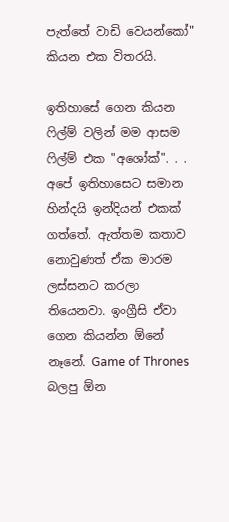පැත්තේ වාඩි වෙයන්කෝ" කියන එක විතරයි.

ඉතිහාසේ ගෙන කියන ෆිල්ම් වලින් මම ආසම ෆිල්ම් එක "අශෝක්". . . අපේ ඉතිහාසෙට සමාන හින්දයි ඉන්දියන් එකක් ගත්තේ. ඇත්තම කතාව නොවුණත් ඒක මාරම ලස්සනට කරලා තියෙනවා. ඉංග්‍රීසි ඒවා ගෙන කියන්න ඕනේ නෑනේ. Game of Thrones බලපු ඕන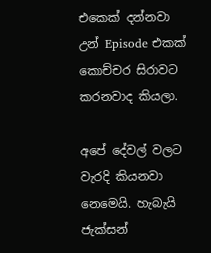එකෙක් දන්නවා උන් Episode එකක් කොච්චර සිරාවට කරනවාද කියලා.

අපේ දේවල් වලට වැරදි කියනවා නෙමෙයි. හැබැයි ජැක්සන්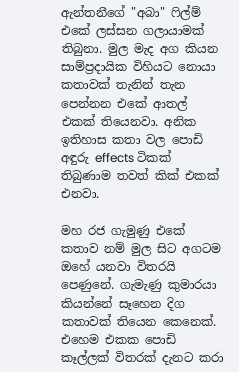ඇන්තනීගේ "අබා" ෆිල්ම් එකේ ලස්සන ගලායාමක් තිබුනා. මුල මැද අග කියන සාම්ප්‍රදායික විහියට නොයා කතාවක් තැනින් තැන පෙන්නන එකේ ආතල් එකක් තියෙනවා. අනික ඉතිහාස කතා වල පොඩි අඳුරු effects ටිකක් තිබුණාම තවත් කික් එකක් එනවා.

මහ රජ ගැමුණු එකේ කතාව නම් මුල සිට අගටම ඔහේ යනවා විතරයි පෙණුනේ. ගැමැණු කුමාරයා කියන්නේ සෑහෙන දිග කතාවක් තියෙන කෙනෙක්. එහෙම එකක පොඩි කෑල්ලක් විතරක් දැනට කරා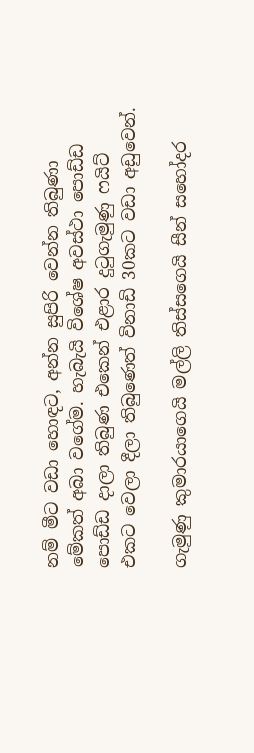නම් මීට වඩා හොඳට, අන්න සුපිරි වෙන්න තිබුණා මේකත් අබා වගේම. හැබැයි විශේෂ අවස්ථා පොඩ්ඩ පොඩ්ඩ දාලා තිබුණ එකෙන් එළාර දුටුගැමුණු ෆයිට් එකට වෙලා දීලා තිබුණෙත් විනාඩි 30කට වඩා අඩුවෙන්.

ගැමුණු කුමාරයාගෙයි මල්ලි තිස්සගෙයි සීන් සහෝදර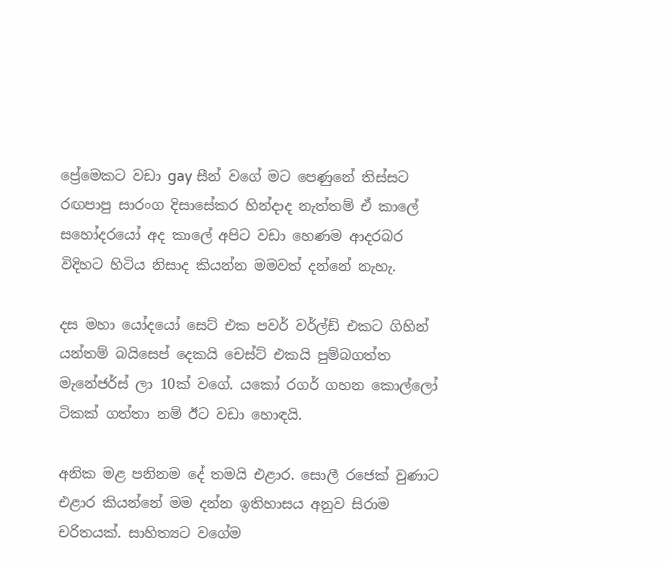ප්‍රේමෙකට වඩා gay සීන් වගේ මට පෙණුනේ තිස්සට රඟපාපු සාරංග දිසාසේකර හින්දාද නැත්තම් ඒ කාලේ සහෝදරයෝ අද කාලේ අපිට වඩා හෙණම ආදරබර විදිහට හිටිය නිසාද කියන්න මමවත් දන්නේ නැහැ.

දස මහා යෝදයෝ සෙට් එක පවර් වර්ල්ඩ් එකට ගිහින් යන්තම් බයිසෙප් දෙකයි චෙස්ට් එකයි පුම්බගත්ත මැනේජර්ස් ලා 10ක් වගේ. යකෝ රගර් ගහන කොල්ලෝ ටිකක් ගත්තා නම් ඊට වඩා හොඳයි.

අනික මළ පනිනම දේ තමයි එළාර. සොලී රජෙක් වුණාට එළාර කියන්නේ මම දන්න ඉතිහාසය අනුව සිරාම චරිතයක්. සාහිත්‍යට වගේම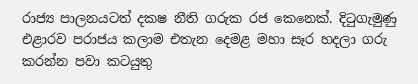රාජ්‍ය පාලනයටත් දක‍ෂ නීති ගරුක රජ කෙනෙක්. දිටුගැමුණු එළාරව පරාජය කලාම එතැන දෙමළ මහා සෑර හදලා ගරු කරන්න පවා කටයුතු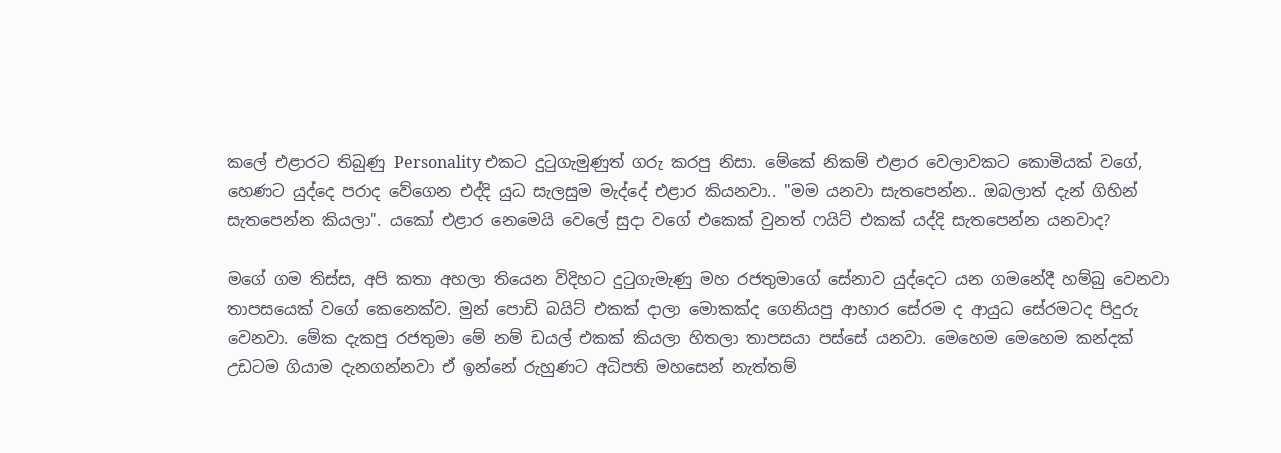කලේ එළාරට තිබුණු Personality එකට දුටුගැමුණුත් ගරු කරපු නිසා. මේකේ නිකම් එළාර වෙලාවකට කොමියක් වගේ, හෙණට යුද්දෙ පරාද වේගෙන එද්දි යුධ සැලසුම මැද්දේ එළාර කියනවා.. "මම යනවා සැතපෙන්න.. ඔබලාත් දැන් ගිහින් සැතපෙන්න කියලා". යකෝ එළාර නෙමෙයි වෙලේ සුදා වගේ එකෙක් වුනත් ෆයිට් එකක් යද්දි සැතපෙන්න යනවාද?

මගේ ගම තිස්ස, අපි කතා අහලා තියෙන විදිහට දුටුගැමැණු මහ රජතුමාගේ සේනාව යුද්දෙට යන ගමනේදී හම්බු වෙනවා තාපසයෙක් වගේ කෙනෙක්ව. මුන් පොඩි බයිට් එකක් දාලා මොකක්ද ගෙනියපු ආහාර සේරම ද ආයුධ සේරමටද පිදුරු වෙනවා. මේක දැකපු රජතුමා මේ නම් ඩයල් එකක් කියලා හිතලා තාපසයා පස්සේ යනවා. මෙහෙම මෙහෙම කන්දක් උඩටම ගියාම දැනගන්නවා ඒ ඉන්නේ රුහුණට අධිපති මහසෙන් නැත්තම්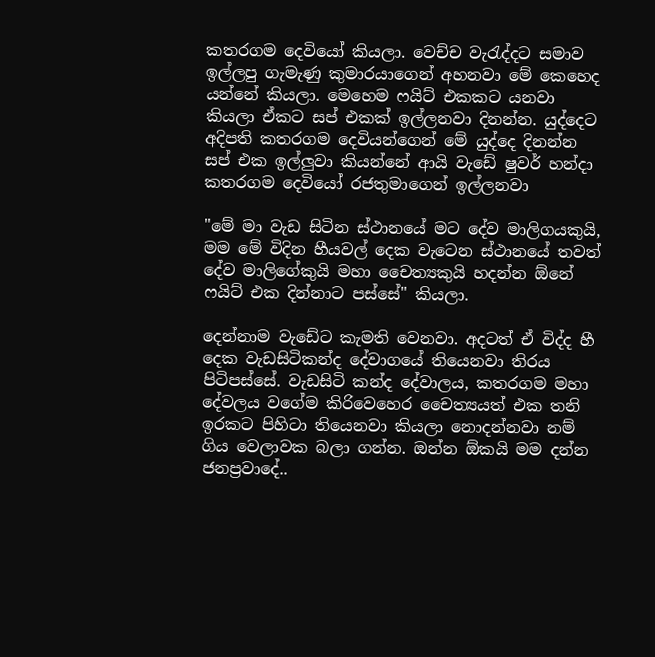කතරගම දෙවියෝ කියලා. වෙච්ච වැරැද්දට සමාව ඉල්ලපු ගැමැණු කුමාරයාගෙන් අහනවා මේ කෙහෙද යන්නේ කියලා. මෙහෙම ෆයිට් එකකට යනවා කියලා ඒකට සප් එකක් ඉල්ලනවා දිනන්න. යුද්දෙට අදිපති කතරගම දෙවියන්ගෙන් මේ යුද්දෙ දිනන්න සප් එක ඉල්ලුවා කියන්නේ ආයි වැඩේ ෂුවර් හන්දා කතරගම දෙවියෝ රජතුමාගෙන් ඉල්ලනවා

"මේ මා වැඩ සිටින ස්ථානයේ මට දේව මාලිගයකුයි, මම මේ විදින හීයවල් දෙක වැටෙන ස්ථානයේ තවත් දේව මාලිගේකුයි මහා චෛත්‍යකුයි හදන්න ඕනේ ෆයිට් එක දින්නාට පස්සේ" කියලා.

දෙන්නාම වැඩේට කැමති වෙනවා. අදටත් ඒ විද්ද හී දෙක වැඩසිටිකන්ද දේවාගයේ තියෙනවා තිරය පිටිපස්සේ. වැඩසිටි කන්ද දේවාලය, කතරගම මහා දේවලය වගේම කිරිවෙහෙර චෛත්‍යයත් එක තනි ඉරකට පිහිටා තියෙනවා කියලා නොදන්නවා නම් ගිය වෙලාවක බලා ගන්න. ඔන්න ඕකයි මම දන්න ජනප්‍රවාදේ..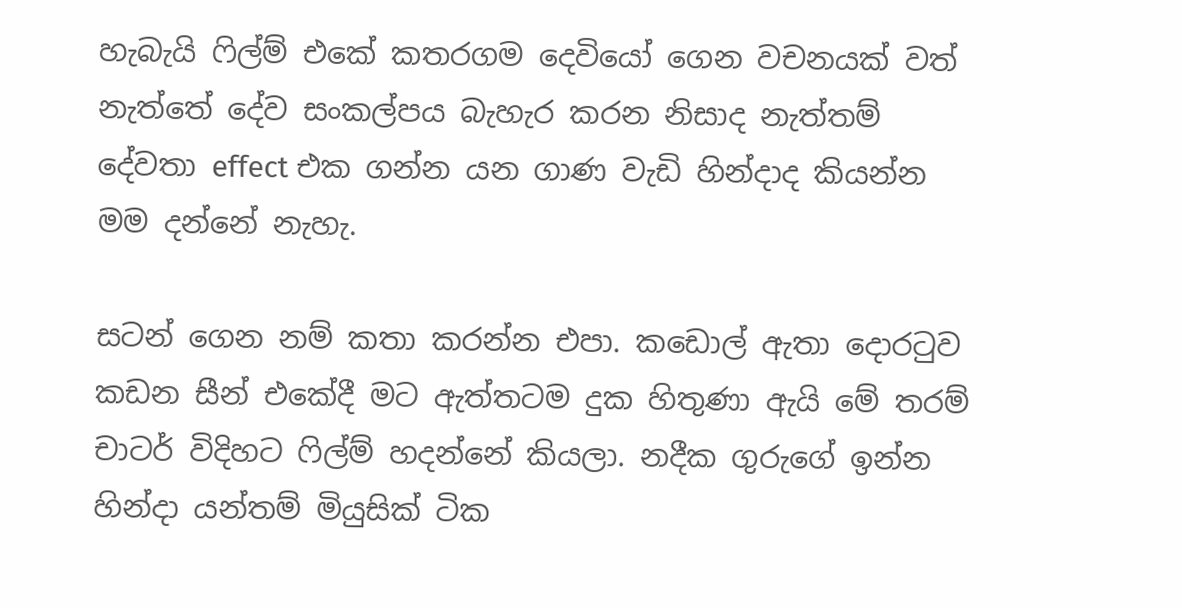හැබැයි ෆිල්ම් එකේ කතරගම දෙවියෝ ගෙන වචනයක් වත් නැත්තේ දේව සංකල්පය බැහැර කරන නිසාද නැත්තම් දේවතා effect එක ගන්න යන ගාණ වැඩි හින්දාද කියන්න මම දන්නේ නැහැ.

සටන් ගෙන නම් කතා කරන්න එපා. කඩොල් ඇතා දොරටුව කඩන සීන් එකේදී මට ඇත්තටම දුක හිතුණා ඇයි මේ තරම් චාටර් විදිහට ෆිල්ම් හදන්නේ කියලා. නදීක ගුරුගේ ඉන්න හින්දා යන්තම් මියුසික් ටික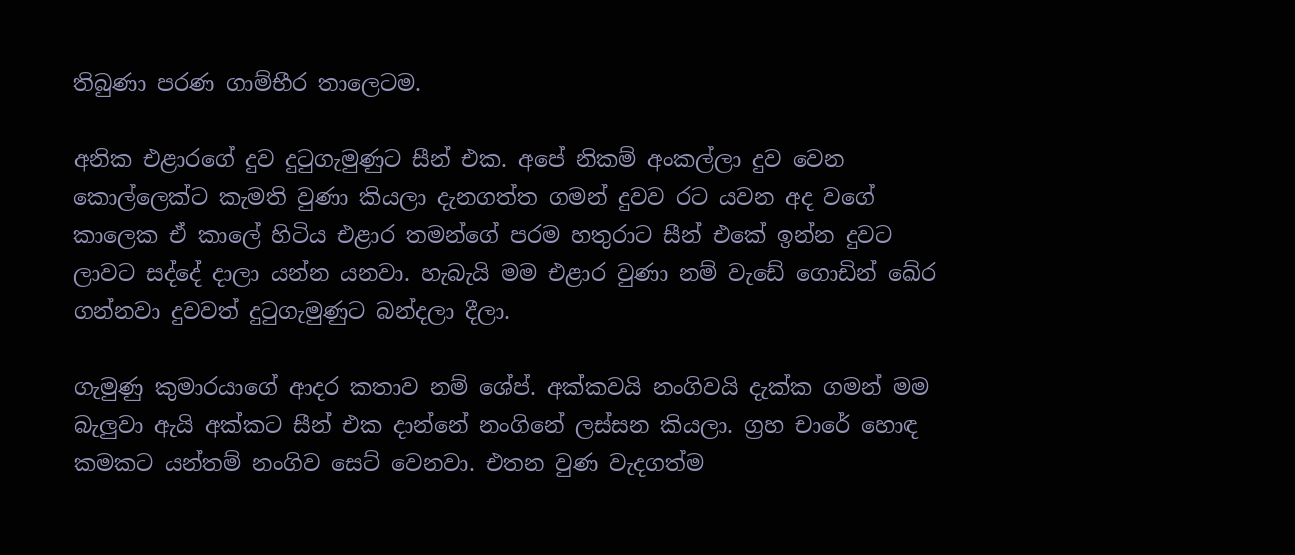තිබුණා පරණ ගාම්භීර තාලෙටම.

අනික එළාරගේ දුව දුටුගැමුණුට සීන් එක. අපේ නිකම් අංකල්ලා දුව වෙන කොල්ලෙක්ට කැමති වුණා කියලා දැනගත්ත ගමන් දුවව රට යවන අද වගේ කාලෙක ඒ කාලේ හිටිය එළාර තමන්ගේ පරම හතුරාට සීන් එකේ ඉන්න දුවට ලාවට සද්දේ දාලා යන්න යනවා. හැබැයි මම එළාර වුණා නම් වැඩේ ගොඩින් ඛේර ගන්නවා දුවවත් දුටුගැමුණුට බන්දලා දීලා.

ගැමුණු කුමාරයාගේ ආදර කතාව නම් ශේප්. අක්කවයි නංගිවයි දැක්ක ගමන් මම බැලුවා ඇයි අක්කට සීන් එක දාන්නේ නංගිනේ ලස්සන කියලා. ග්‍රහ චාරේ හොඳ කමකට යන්තම් නංගිව සෙට් වෙනවා. එතන වුණ වැදගත්ම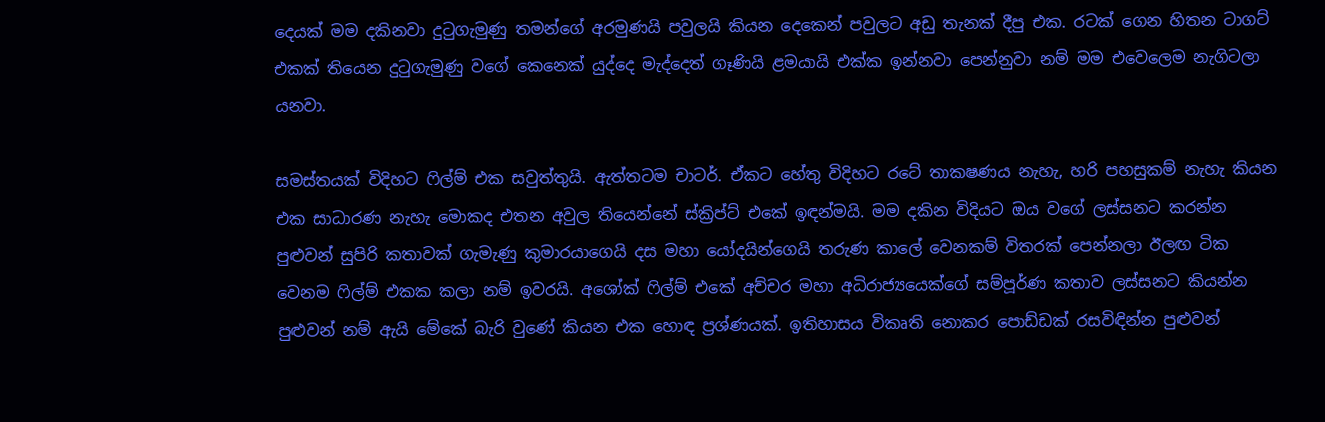දෙයක් මම දකිනවා දුටුගැමුණු තමන්ගේ අරමුණයි පවුලයි කියන දෙකෙන් පවුලට අඩු තැනක් දීපු එක. රටක් ගෙන හිතන ටාගට් එකක් තියෙන දුටුගැමුණු වගේ කෙනෙක් යුද්දෙ මැද්දෙත් ගෑණියි ළමයායි එක්ක ඉන්නවා පෙන්නුවා නම් මම එවෙලෙම නැගිටලා යනවා.

සමස්තයක් විදිහට ෆිල්ම් එක සවුත්තුයි. ඇත්තටම චාටර්. ඒකට හේතු විදිහට රටේ තාක‍ෂණය නැහැ, හරි පහසුකම් නැහැ කියන එක සාධාරණ නැහැ මොකද එතන අවුල තියෙන්නේ ස්ක්‍රිප්ට් එකේ ඉඳන්මයි. මම දකින විදියට ඔය වගේ ලස්සනට කරන්න පුළුවන් සුපිරි කතාවක් ගැමැණු කුමාරයාගෙයි දස මහා යෝදයින්ගෙයි තරුණ කාලේ වෙනකම් විතරක් පෙන්නලා ඊලඟ ටික වෙනම ෆිල්ම් එකක කලා නම් ඉවරයි. අශෝක් ෆිල්ම් එකේ අච්චර මහා අධිරාජ්‍යයෙක්ගේ සම්පූර්ණ කතාව ලස්සනට කියන්න පුළුවන් නම් ඇයි මේකේ බැරි වුණේ කියන එක හොඳ ප්‍රශ්ණයක්. ඉතිහාසය විකෘති නොකර පොඩ්ඩක් රසවිඳින්න පුළුවන්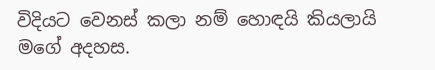විදියට වෙනස් කලා නම් හොඳයි කියලායි මගේ අදහස.